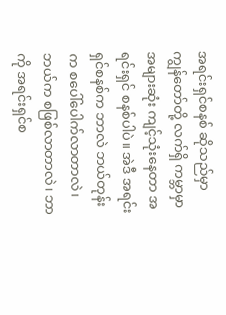အရင်းရှင်စနစ် ဆိုသည်မှာ
ကျွန်တော်တို့ လက်ရှိ ကမ္ဘာမှာ အများဆုံး ကျင့်သုံးနေတာ အရင်းရှင် စနစ်ပါပဲ။ အဲဒီ အရင်းရှင်စနစ်က ဘာလဲ ဘယ်တုန်းက စပေါ်ပေါက်လာတာလဲ၊ ဘယ်က စဖြစ်လာတာလဲ၊ ဘာကို အရင်းရှင်စ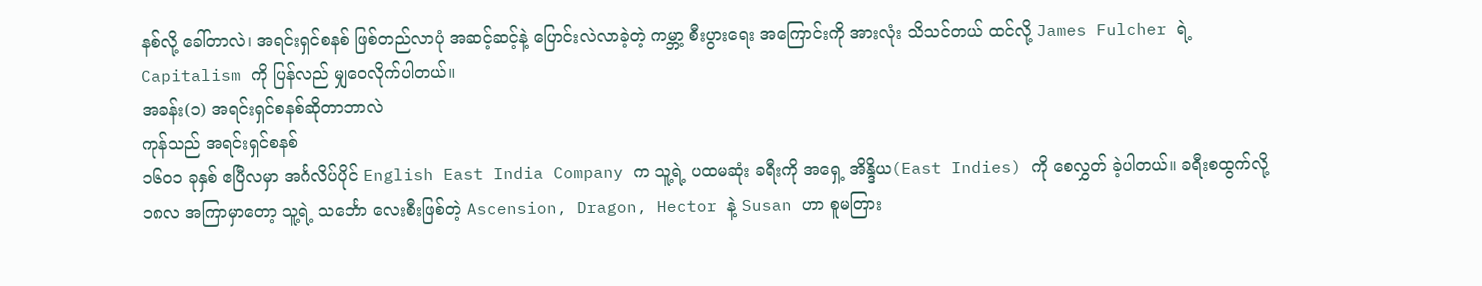နစ်လို့ ခေါ်တာလဲ၊ အရင်းရှင်စနစ် ဖြစ်တည်လာပုံ အဆင့်ဆင့်နဲ့ ပြောင်းလဲလာခဲ့တဲ့ ကမ္ဘာ့ စီးပွားရေး အကြောင်းကို အားလုံး သိသင်တယ် ထင်လို့ James Fulcher ရဲ့ Capitalism ကို ပြန်လည် မျှဝေလိုက်ပါတယ်။
အခန်း(၁) အရင်းရှင်စနစ်ဆိုတာဘာလဲ
ကုန်သည် အရင်းရှင်စနစ်
၁၆၀၁ ခုနှစ် ဧပြီလမှာ အင်္ဂလိပ်ပိုင် English East India Company က သူ့ရဲ့ ပထမဆုံး ခရီးကို အရှေ့ အိန္ဒိယ(East Indies) ကို စေလွှတ် ခဲ့ပါတယ်။ ခရီးစထွက်လို့ ၁၈လ အကြာမှာတော့ သူ့ရဲ့ သင်္ဘော လေးစီးဖြစ်တဲ့ Ascension, Dragon, Hector နဲ့ Susan ဟာ စူမတြား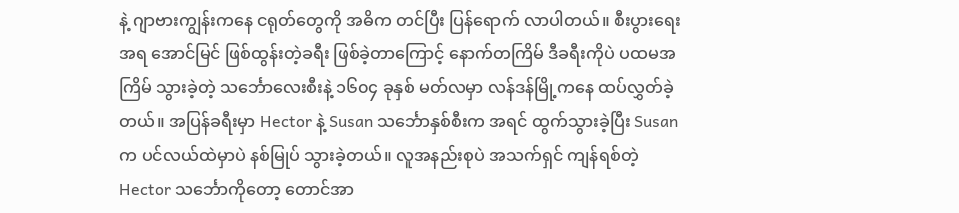နဲ့ ဂျာဗားကျွန်းကနေ ငရုတ်တွေကို အဓိက တင်ပြီး ပြန်ရောက် လာပါတယ်။ စီးပွားရေးအရ အောင်မြင် ဖြစ်ထွန်းတဲ့ခရီး ဖြစ်ခဲ့တာကြောင့် နောက်တကြိမ် ဒီခရီးကိုပဲ ပထမအကြိမ် သွားခဲ့တဲ့ သင်္ဘောလေးစီးနဲ့ ၁၆၀၄ ခုနှစ် မတ်လမှာ လန်ဒန်မြို့ကနေ ထပ်လွှတ်ခဲ့တယ်။ အပြန်ခရီးမှာ Hector နဲ့ Susan သင်္ဘောနှစ်စီးက အရင် ထွက်သွားခဲ့ပြီး Susan က ပင်လယ်ထဲမှာပဲ နစ်မြုပ် သွားခဲ့တယ်။ လူအနည်းစုပဲ အသက်ရှင် ကျန်ရစ်တဲ့ Hector သင်္ဘောကိုတော့ တောင်အာ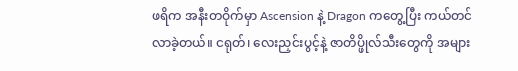ဖရိက အနီးတဝိုက်မှာ Ascension နဲ့ Dragon ကတွေ့ပြီး ကယ်တင် လာခဲ့တယ်။ ငရုတ်၊ လေးညှင်းပွင့်နဲ့ ဇာတိပ္ဖိုလ်သီးတွေကို အများ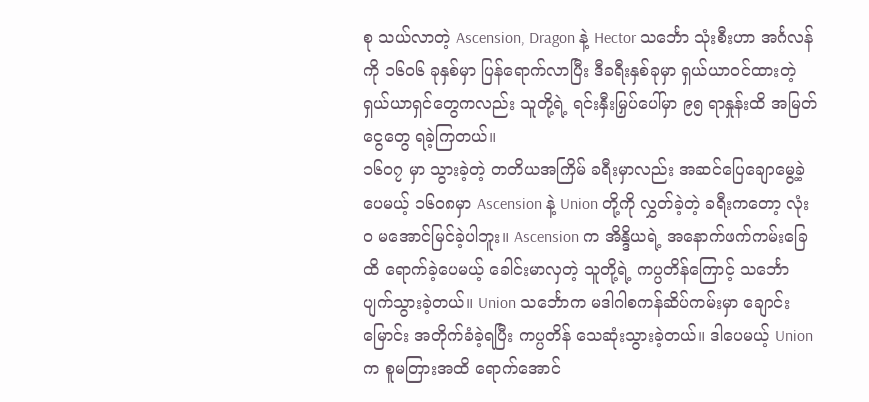စု သယ်လာတဲ့ Ascension, Dragon နဲ့ Hector သင်္ဘော သုံးစီးဟာ အင်္ဂလန်ကို ၁၆၀၆ ခုနှစ်မှာ ပြန်ရောက်လာပြီး ဒီခရီးနှစ်ခုမှာ ရှယ်ယာဝင်ထားတဲ့ ရှယ်ယာရှင်တွေကလည်း သူတို့ရဲ့ ရင်းနှီးမြှပ်ပေါ်မှာ ၉၅ ရာနှုန်းထိ အမြတ်ငွေတွေ ရခဲ့ကြတယ်။
၁၆၀၇ မှာ သွားခဲ့တဲ့ တတိယအကြိမ် ခရီးမှာလည်း အဆင်ပြေချောမွေ့ခဲ့ပေမယ့် ၁၆၀၈မှာ Ascension နဲ့ Union တို့ကို လွှတ်ခဲ့တဲ့ ခရီးကတော့ လုံးဝ မအောင်မြင်ခဲ့ပါဘူး။ Ascension က အိန္ဒိယရဲ့ အနောက်ဖက်ကမ်းခြေထိ ရောက်ခဲ့ပေမယ့် ခေါင်းမာလှတဲ့ သူတို့ရဲ့ ကပ္ပတိန်ကြောင့် သင်္ဘော ပျက်သွားခဲ့တယ်။ Union သင်္ဘောက မဒါဂါစကန်ဆိပ်ကမ်းမှာ ချောင်းမြောင်း အတိုက်ခံခဲ့ရပြီး ကပ္ပတိန် သေဆုံးသွားခဲ့တယ်။ ဒါပေမယ့် Union က စူမတြားအထိ ရောက်အောင်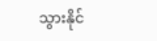သွားနိုင်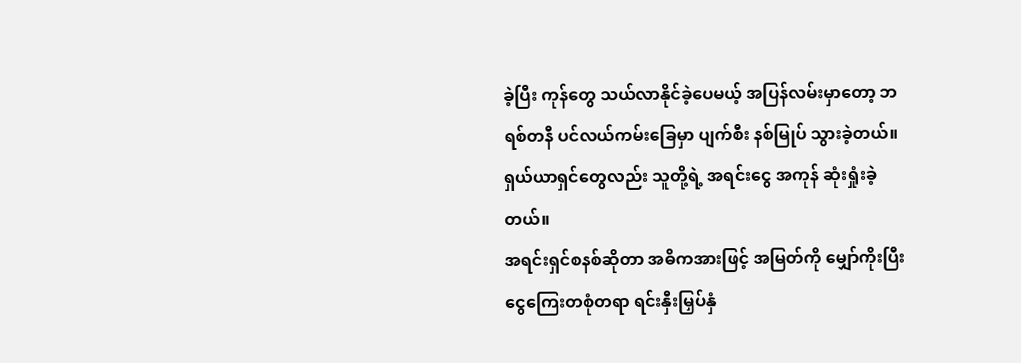ခဲ့ပြီး ကုန်တွေ သယ်လာနိုင်ခဲ့ပေမယ့် အပြန်လမ်းမှာတော့ ဘရစ်တနီ ပင်လယ်ကမ်းခြေမှာ ပျက်စီး နစ်မြုပ် သွားခဲ့တယ်။ ရှယ်ယာရှင်တွေလည်း သူတို့ရဲ့ အရင်းငွေ အကုန် ဆုံးရှုံးခဲ့တယ်။
အရင်းရှင်စနစ်ဆိုတာ အဓိကအားဖြင့် အမြတ်ကို မျှော်ကိုးပြီး ငွေကြေးတစုံတရာ ရင်းနှီးမြှပ်နှံ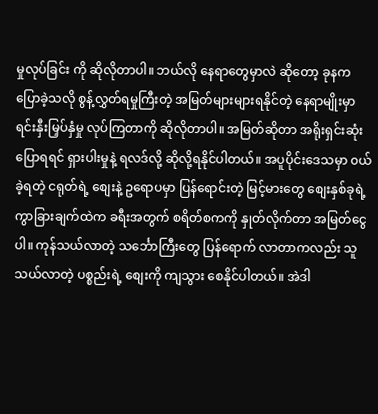မှုလုပ်ခြင်း ကို ဆိုလိုတာပါ။ ဘယ်လို နေရာတွေမှာလဲ ဆိုတော့ ခုနက ပြောခဲ့သလို စွန့်လွှတ်ရမှုကြီးတဲ့ အမြတ်များများရနိုင်တဲ့ နေရာမျိုးမှာ ရင်းနှီးမြှပ်နှံမှု လုပ်ကြတာကို ဆိုလိုတာပါ။ အမြတ်ဆိုတာ အရိုးရှင်းဆုံး ပြောရရင် ရှားပါးမှုနဲ့ ရလဒ်လို့ ဆိုလို့ရနိုင်ပါတယ်။ အပူပိုင်းဒေသမှာ ၀ယ်ခဲ့ရတဲ့ ငရုတ်ရဲ့ စျေးနဲ့ ဥရောပမှာ ပြန်ရောင်းတဲ့ မြင့်မားတွေ စျေးနှစ်ခုရဲ့ ကွာခြားချက်ထဲက ခရီးအတွက် စရိတ်စကကို နှုတ်လိုက်တာ အမြတ်ငွေပါ။ ကုန်သယ်လာတဲ့ သင်္ဘောကြီးတွေ ပြန်ရောက် လာတာကလည်း သူသယ်လာတဲ့ ပစ္စည်းရဲ့ စျေးကို ကျသွား စေနိုင်ပါတယ်။ အဲဒါ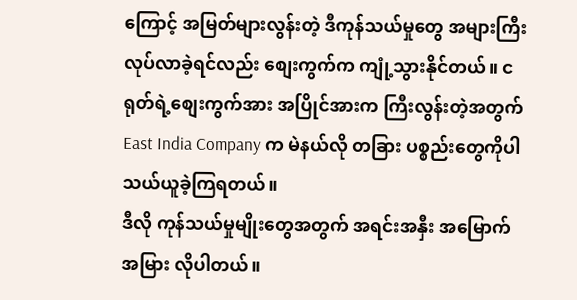ကြောင့် အမြတ်များလွန်းတဲ့ ဒီကုန်သယ်မှုတွေ အများကြီး လုပ်လာခဲ့ရင်လည်း စျေးကွက်က ကျုံ့သွားနိုင်တယ်။ ငရုတ်ရဲ့စျေးကွက်အား အပြိုင်အားက ကြီးလွန်းတဲ့အတွက် East India Company က မဲနယ်လို တခြား ပစ္စည်းတွေကိုပါ သယ်ယူခဲ့ကြရတယ်။
ဒီလို ကုန်သယ်မှုမျိုးတွေအတွက် အရင်းအနှီး အမြောက်အမြား လိုပါတယ်။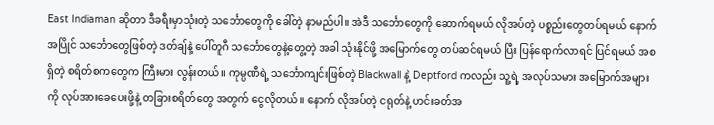East Indiaman ဆိုတာ ဒီခရီးမှာသုံးတဲ့ သင်္ဘောတွေကို ခေါ်တဲ့ နာမည်ပါ။ အဲဒီ သင်္ဘောတွေကို ဆောက်ရမယ် လိုအပ်တဲ့ ပစ္စည်းတွေတပ်ရမယ် နောက် အပြိုင် သင်္ဘောတွေဖြစ်တဲ့ ဒတ်ချ်နဲ့ ပေါ်တူဂီ သင်္ဘောတွေနဲ့တွေ့တဲ့ အခါ သုံးနိုင်ဖို့ အမြောက်တွေ တပ်ဆင်ရမယ် ပြီး ပြန်ရောက်လာရင် ပြင်ရမယ် အစရှိတဲ့ စရိတ်စကတွေက ကြီးမား လွန်းတယ်။ ကုမ္ပဏီရဲ့ သင်္ဘောကျင်းဖြစ်တဲ့ Blackwall နဲ့ Deptford ကလည်း သူ့ရဲ့ အလုပ်သမား အမြောက်အများကို လုပ်အားခေပေးဖို့နဲ့ တခြားစရိတ်တွေ အတွက် ငွေလိုတယ်။ နောက် လိုအပ်တဲ့ ငရုတ်နဲ့ ဟင်းခတ်အ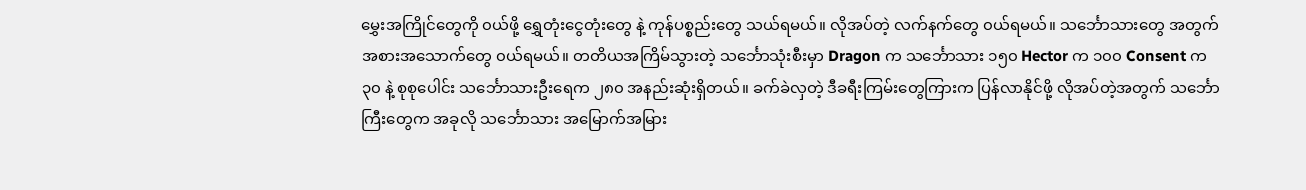မွှေးအကြိုင်တွေကို ၀ယ်ဖို့ ရွှေတုံးငွေတုံးတွေ နဲ့ ကုန်ပစ္စည်းတွေ သယ်ရမယ်။ လိုအပ်တဲ့ လက်နက်တွေ ၀ယ်ရမယ်။ သင်္ဘောသားတွေ အတွက် အစားအသောက်တွေ ၀ယ်ရမယ်။ တတိယအကြိမ်သွားတဲ့ သင်္ဘောသုံးစီးမှာ Dragon က သင်္ဘောသား ၁၅၀ Hector က ၁၀၀ Consent က ၃၀ နဲ့ စုစုပေါင်း သင်္ဘောသားဦးရေက ၂၈၀ အနည်းဆုံးရှိတယ်။ ခက်ခဲလှတဲ့ ဒီခရီးကြမ်းတွေကြားက ပြန်လာနိုင်ဖို့ လိုအပ်တဲ့အတွက် သင်္ဘောကြီးတွေက အခုလို သင်္ဘောသား အမြောက်အမြား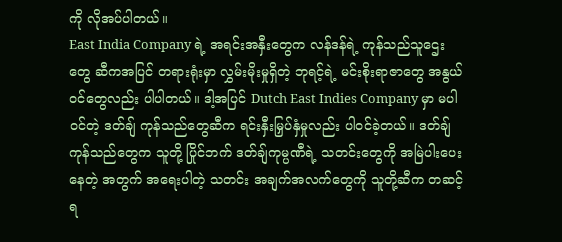ကို လိုအပ်ပါတယ်။
East India Company ရဲ့ အရင်းအနှီးတွေက လန်ဒန်ရဲ့ ကုန်သည်သူဌေးတွေ ဆီကအပြင် တရားရုံးမှာ လွှမ်းမိုးမှုရှိတဲ့ ဘုရင့်ရဲ့ မင်းစိုးရာဇာတွေ အနွယ်ဝင်တွေလည်း ပါပါတယ်။ ဒါ့အပြင် Dutch East Indies Company မှာ မပါ၀င်တဲ့ ဒတ်ချ် ကုန်သည်တွေဆီက ရင်းနှီးမြှပ်နှံမှုလည်း ပါ၀င်ခဲ့တယ်။ ဒတ်ချ်ကုန်သည်တွေက သူတို့ ပြိုင်ဘက် ဒတ်ချ်ကုမ္ပဏီရဲ့ သတင်းတွေကို အမြဲပါးပေးနေတဲ့ အတွက် အရေးပါတဲ့ သတင်း အချက်အလက်တွေကို သူတို့ဆီက တဆင့်ရ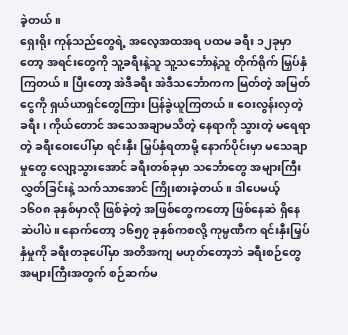ခဲ့တယ်။
ရှေးရိုး ကုန်သည်တွေရဲ့ အလေ့အထအရ ပထမ ခရီး ၁၂ခုမှာတော့ အရင်းတွေကို သူ့ခရီးနဲ့သူ သူ့သင်္ဘောနဲ့သူ တိုက်ရိုက် မြှပ်နှံကြတယ်။ ပြီးတော့ အဲဒီခရီး အဲဒီသင်္ဘောကက မြတ်တဲ့ အမြတ်ငွေကို ရှယ်ယာရှင်တွေကြား ပြန်ခွဲယူကြတယ်။ ဝေးလွန်းလှတဲ့ ခရီး၊ ကိုယ်တောင် အသေအချာမသိတဲ့ နေရာကို သွားတဲ့ မရေရာတဲ့ ခရီးဝေးပေါ်မှာ ရင်းနှီး မြှပ်နှံရတာမို့ နောက်ပိုင်းမှာ မသေချာမှုတွေ လျော့သွားအောင် ခရီးတစ်ခုမှာ သင်္ဘောတွေ အများကြီး လွှတ်ခြင်းနဲ့ သက်သာအောင် ကြိုးစားခဲ့တယ်။ ဒါပေမယ့် ၁၆၀၈ ခုနှစ်မှာလို ဖြစ်ခဲ့တဲ့ အဖြစ်တွေကတော့ ဖြစ်နေဆဲ ရှိနေဆဲပါပဲ။ နောက်တော့ ၁၆၅၇ ခုနှစ်ကစလို့ ကုမ္ပဏီက ရင်းနှီးမြှပ်နှံမှုကို ခရီးတခုပေါ်မှာ အတိအကျ မဟုတ်တော့ဘဲ ခရီးစဉ်တွေ အများကြီးအတွက် စဉ်ဆက်မ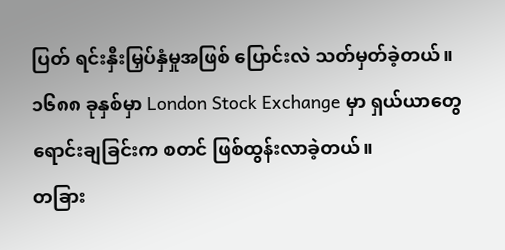ပြတ် ရင်းနှီးမြှပ်နှံမှုအဖြစ် ပြောင်းလဲ သတ်မှတ်ခဲ့တယ်။ ၁၆၈၈ ခုနှစ်မှာ London Stock Exchange မှာ ရှယ်ယာတွေ ရောင်းချခြင်းက စတင် ဖြစ်ထွန်းလာခဲ့တယ်။
တခြား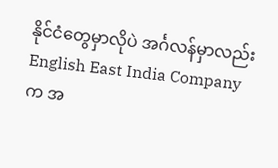နိုင်ငံတွေမှာလိုပဲ အင်္ဂလန်မှာလည်း English East India Company က အ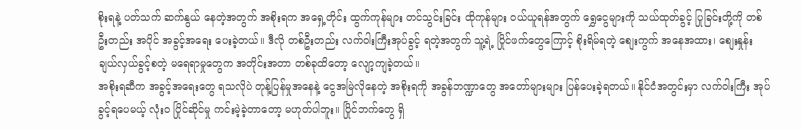စိုးရနဲ့ ပတ်သက် ဆက်နွယ် နေတဲ့အတွက် အစိုးရက အရှေ့တိုင်း ထွက်ကုန်များ တင်သွင်းခြင်း ထိုကုန်များ ဝယ်ယူရန်အတွက် ရွှေငွေများကို သယ်ထုတ်ခွင့် ပြုခြင်းတို့ကို တစ်ဦးတည်း အပိုင် အခွင့်အရေး ပေးခဲ့တယ်။ ဒီလို တစ်ဦးတည်း လက်ဝါးကြီးအုပ်ခွင့် ရတဲ့အတွက် သူ့ရဲ့ ပြိုင်ဖက်တွေကြောင့် စိုးရိမ်ရတဲ့ စျေးကွက် အနေအထား၊ စျေးနှုန်း ချယ်လှယ်ခွင့်စတဲ့ မရေရာမှုတွေက အတိုင်းအတာ တစ်ခုထိတော့ လျော့ကျခဲ့တယ်။
အစိုးရဆီက အခွင့်အရေးတွေ ရသလိုပဲ တုန့်ပြန်မှုအနေနဲ့ ငွေအမြဲလိုနေတဲ့ အစိုးရကို အခွန်ဘဏ္ဍာတွေ အတော်များများ ပြန်ပေးခဲ့ရတယ်။ နိုင်ငံအတွင်းမှာ လက်ဝါးကြီး အုပ်ခွင့်ရပေမယ့် လုံးဝ ပြိုင်ဆိုင်မှု ကင်းမဲ့ခဲ့တာတော့ မဟုတ်ပါဘူး။ ပြိုင်ဘက်တွေ ရှိ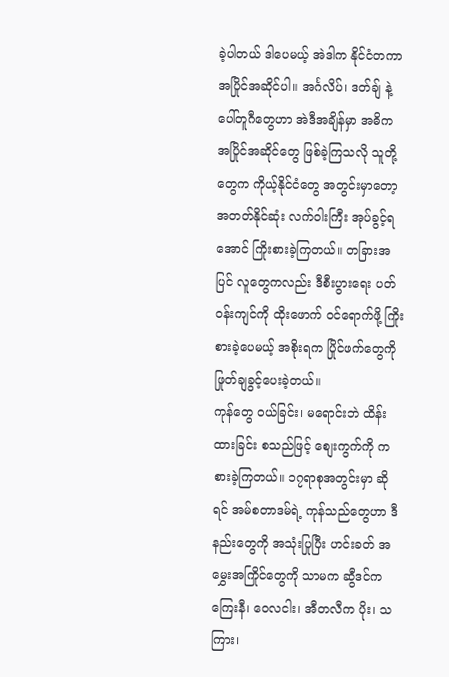ခဲ့ပါတယ် ဒါပေမယ့် အဲဒါက နိုင်ငံတကာ အပြိုင်အဆိုင်ပါ။ အင်္ဂလိပ်၊ ဒတ်ချ် နဲ့ ပေါ်တူဂီတွေဟာ အဲဒီအချိန်မှာ အဓိက အပြိုင်အဆိုင်တွေ ဖြစ်ခဲ့ကြသလို သူတို့တွေက ကိုယ့်နိုင်ငံတွေ အတွင်းမှာတော့ အတတ်နိုင်ဆုံး လက်ဝါးကြီး အုပ်ခွင့်ရအောင် ကြိုးစားခဲ့ကြတယ်။ တခြားအပြင် လူတွေကလည်း ဒီစီးပွားရေး ပတ်ဝန်းကျင်ကို ထိုးဖောက် ဝင်ရောက်ဖို့ ကြိုးစားခဲ့ပေမယ့် အစိုးရက ပြိုင်ဖက်တွေကို ဖြုတ်ချခွင့်ပေးခဲ့တယ်။
ကုန်တွေ ဝယ်ခြင်း၊ မရောင်းဘဲ ထိန်းထားခြင်း စသည်ဖြင့် စျေးကွက်ကို ကစားခဲ့ကြတယ်။ ၁၇ရာစုအတွင်းမှာ ဆိုရင် အမ်စတာဒမ်ရဲ့ ကုန်သည်တွေဟာ ဒီနည်းတွေကို အသုံးပြုပြီး ဟင်းခတ် အမွှေးအကြိုင်တွေကို သာမက ဆွီဒင်က ကြေးနီ၊ ဝေလငါး၊ အီတလီက ပိုး၊ သကြား၊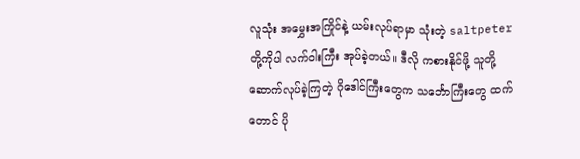လူသုံး အမွှေးအကြိုင်နဲ့ ယမ်းလုပ်ရာမှာ သုံးတဲ့ saltpeter တို့ကိုပါ လက်ဝါးကြီး အုပ်ခဲ့တယ်။ ဒီလို ကစားနိုင်ဖို့ သူတို့ ဆောက်လုပ်ခဲ့ကြတဲ့ ဂိုဒေါင်ကြီးတွေက သင်္ဘောကြီးတွေ ထက်တောင် ပို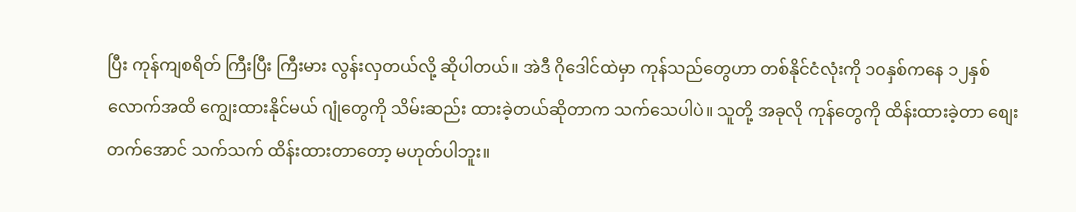ပြီး ကုန်ကျစရိတ် ကြီးပြီး ကြီးမား လွန်းလှတယ်လို့ ဆိုပါတယ်။ အဲဒီ ဂိုဒေါင်ထဲမှာ ကုန်သည်တွေဟာ တစ်နိုင်ငံလုံးကို ၁၀နှစ်ကနေ ၁၂နှစ်လောက်အထိ ကျွေးထားနိုင်မယ် ဂျုံတွေကို သိမ်းဆည်း ထားခဲ့တယ်ဆိုတာက သက်သေပါပဲ။ သူတို့ အခုလို ကုန်တွေကို ထိန်းထားခဲ့တာ စျေးတက်အောင် သက်သက် ထိန်းထားတာတော့ မဟုတ်ပါဘူး။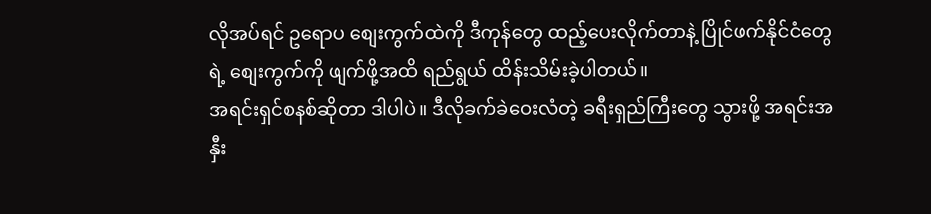လိုအပ်ရင် ဥရောပ စျေးကွက်ထဲကို ဒီကုန်တွေ ထည့်ပေးလိုက်တာနဲ့ ပြိုင်ဖက်နိုင်ငံတွေရဲ့ စျေးကွက်ကို ဖျက်ဖို့အထိ ရည်ရွယ် ထိန်းသိမ်းခဲ့ပါတယ်။
အရင်းရှင်စနစ်ဆိုတာ ဒါပါပဲ။ ဒီလိုခက်ခဲဝေးလံတဲ့ ခရီးရှည်ကြီးတွေ သွားဖို့ အရင်းအနှီး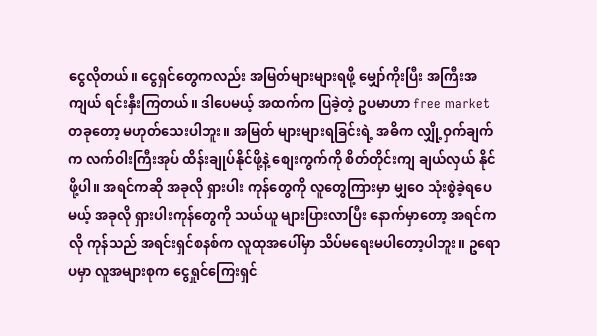ငွေလိုတယ်။ ငွေရှင်တွေကလည်း အမြတ်များများရဖို့ မျှော်ကိုးပြီး အကြီးအကျယ် ရင်းနှီးကြတယ်။ ဒါပေမယ့် အထက်က ပြခဲ့တဲ့ ဥပမာဟာ free market တခုတော့ မဟုတ်သေးပါဘူး။ အမြတ် များများရခြင်းရဲ့ အဓိက လျှို့ဝှက်ချက်က လက်ဝါးကြီးအုပ် ထိန်းချုပ်နိုင်ဖို့နဲ့ စျေးကွက်ကို စိတ်တိုင်းကျ ချယ်လှယ် နိုင်ဖို့ပါ။ အရင်ကဆို အခုလို ရှားပါး ကုန်တွေကို လူတွေကြားမှာ မျှဝေ သုံးစွဲခဲ့ရပေမယ့် အခုလို ရှားပါးကုန်တွေကို သယ်ယူ များပြားလာပြီး နောက်မှာတော့ အရင်ကလို ကုန်သည် အရင်းရှင်စနစ်က လူထုအပေါ်မှာ သိပ်မရေးမပါတော့ပါဘူး။ ဥရောပမှာ လူအများစုက ငွေရှုင်ကြေးရှင်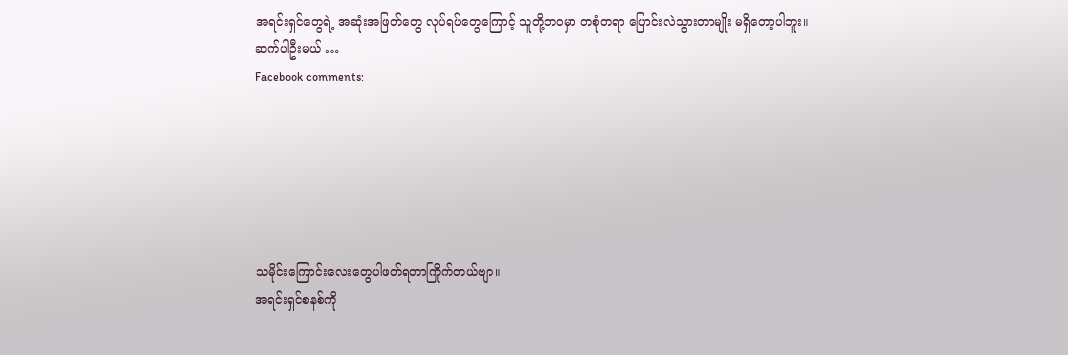အရင်းရှင်တွေရဲ့ အဆုံးအဖြတ်တွေ လုပ်ရပ်တွေကြောင့် သူတို့ဘဝမှာ တစုံတရာ ပြောင်းလဲသွားတာမျိုး မရှိတော့ပါဘူး။
ဆက်ပါဦးမယ် …
Facebook comments:






သမိုင်းကြောင်းလေးတွေပါဖတ်ရတာကြိုက်တယ်ဗျာ။
အရင်းရှင်စနစ်ကို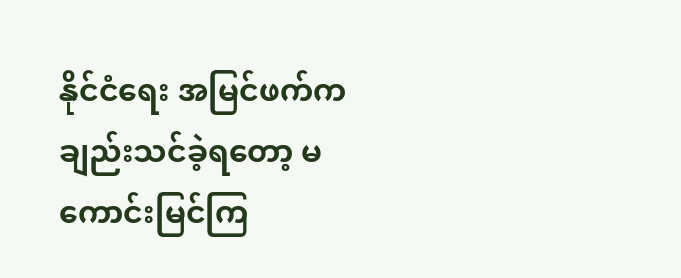နိုင်ငံရေး အမြင်ဖက်ကချည်းသင်ခဲ့ရတော့ မကောင်းမြင်ကြ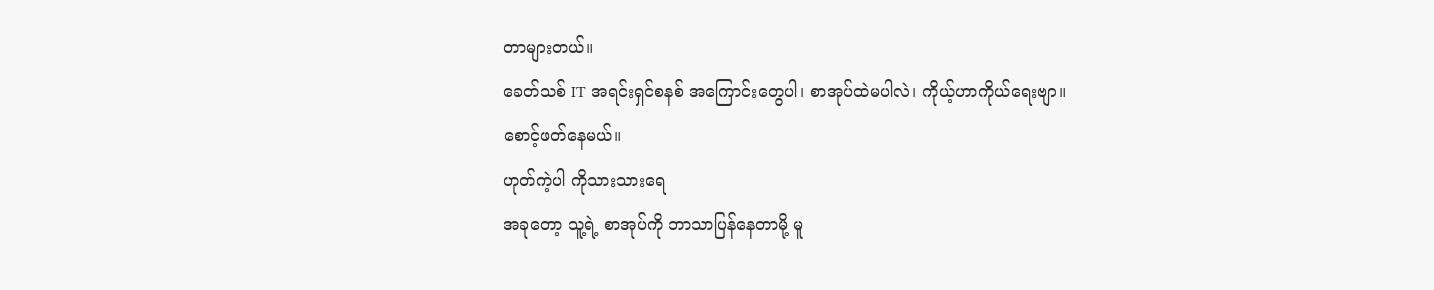တာများတယ်။
ခေတ်သစ် IT အရင်းရှင်စနစ် အကြောင်းတွေပါ၊ စာအုပ်ထဲမပါလဲ၊ ကိုယ့်ဟာကိုယ်ရေးဗျာ။
စောင့်ဖတ်နေမယ်။
ဟုတ်ကဲ့ပါ ကိုသားသားရေ
အခုတော့ သူ့ရဲ့ စာအုပ်ကို ဘာသာပြန်နေတာမို့ မူ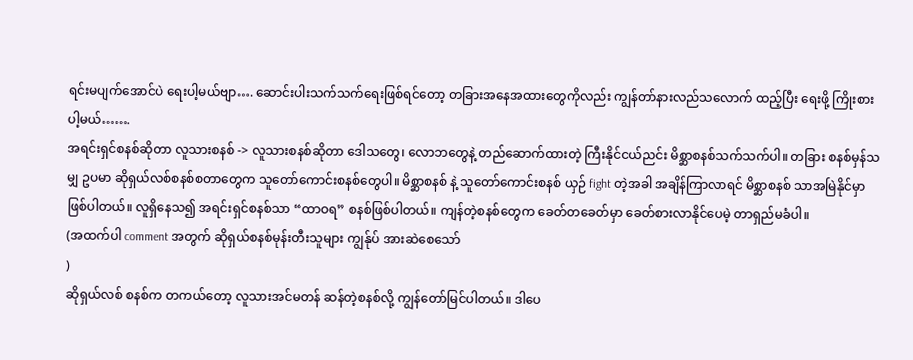ရင်းမပျက်အောင်ပဲ ရေးပါ့မယ်ဗျာ…. ဆောင်းပါးသက်သက်ရေးဖြစ်ရင်တော့ တခြားအနေအထားတွေကိုလည်း ကျွန်တာ်နားလည်သလောက် ထည့်ပြီး ရေးဖို့ ကြိုးစားပါ့မယ်…….
အရင်းရှင်စနစ်ဆိုတာ လူသားစနစ် -> လူသားစနစ်ဆိုတာ ဒေါသတွေ၊ လောဘတွေနဲ့ တည်ဆောက်ထားတဲ့ ကြီးနိုင်ငယ်ညင်း မိစ္ဆာစနစ်သက်သက်ပါ။ တခြား စနစ်မှန်သမျှ ဥပမာ ဆိုရှယ်လစ်စနစ်စတာတွေက သူတော်ကောင်းစနစ်တွေပါ။ မိစ္ဆာစနစ် နဲ့ သူတော်ကောင်းစနစ် ယှဉ် fight တဲ့အခါ အချိန်ကြာလာရင် မိစ္ဆာစနစ် သာအမြဲနိုင်မှာ ဖြစ်ပါတယ်။ လူရှိနေသ၍ အရင်းရှင်စနစ်သာ “ထာဝရ” စနစ်ဖြစ်ပါတယ်။ ကျန်တဲ့စနစ်တွေက ခေတ်တခေတ်မှာ ခေတ်စားလာနိုင်ပေမဲ့ တာရှည်မခံပါ။
(အထက်ပါ comment အတွက် ဆိုရှယ်စနစ်မုန်းတီးသူများ ကျွန်ုပ် အားဆဲစေသော်
)
ဆိုရှယ်လစ် စနစ်က တကယ်တော့ လူသားအင်မတန် ဆန်တဲ့စနစ်လို့ ကျွန်တော်မြင်ပါတယ်။ ဒါပေ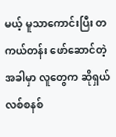မယ့် မူသာကောင်းပြီး တကယ်တန်း ဖော်ဆောင်တဲ့အခါမှာ လူတွေက ဆိုရှယ်လစ်စနစ်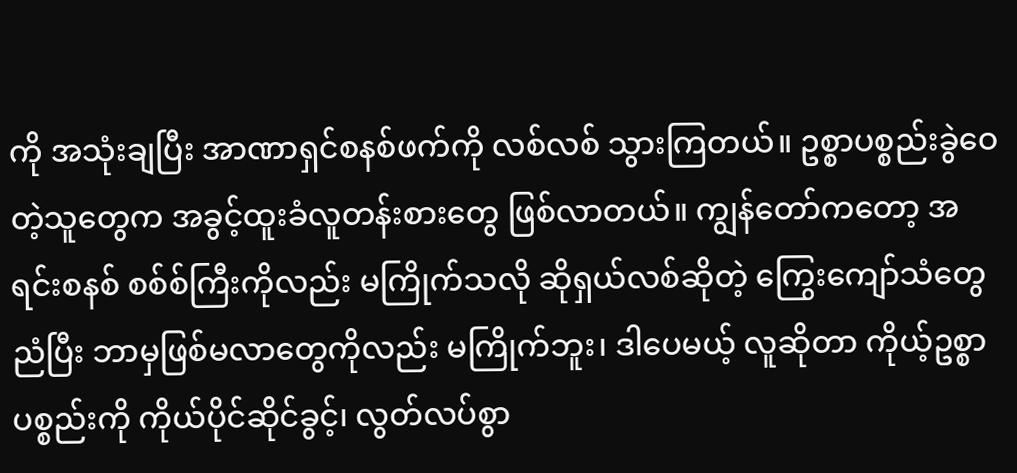ကို အသုံးချပြီး အာဏာရှင်စနစ်ဖက်ကို လစ်လစ် သွားကြတယ်။ ဥစ္စာပစ္စည်းခွဲဝေတဲ့သူတွေက အခွင့်ထူးခံလူတန်းစားတွေ ဖြစ်လာတယ်။ ကျွန်တော်ကတော့ အရင်းစနစ် စစ်စ်ကြီးကိုလည်း မကြိုက်သလို ဆိုရှယ်လစ်ဆိုတဲ့ ကြွေးကျော်သံတွေ ညံပြီး ဘာမှဖြစ်မလာတွေကိုလည်း မကြိုက်ဘူး၊ ဒါပေမယ့် လူဆိုတာ ကိုယ့်ဥစ္စာပစ္စည်းကို ကိုယ်ပိုင်ဆိုင်ခွင့်၊ လွတ်လပ်စွာ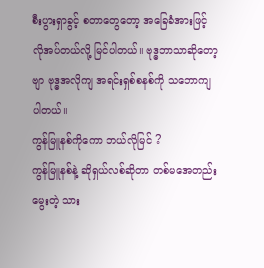စီးပွားရှာခွင့် စတာတွေတော့ အခြေခံအားဖြင့် လိုအပ်တယ်လို့ မြင်ပါတယ်။ ဗုဒ္ဓဘာသာဆိုတော့ဗျာ ဗုဒ္ဓအလိုကျ အရင်းရှစ်စနစ်ကို သဘောကျပါတယ်။
ကွန်မြူနစ်ကိုကော ဘယ်လိုမြင် ?
ကွန်မြူနစ်နဲ့ ဆိုရှယ်လစ်ဆိုတာ တစ်မအေတည်းမွေးတဲ့ သား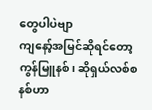တွေပါပဲဗျာ
ကျနော့်အမြင်ဆိုရင်တော့ ကွန်မြူနစ်၊ ဆိုရှယ်လစ်စနစ်ဟာ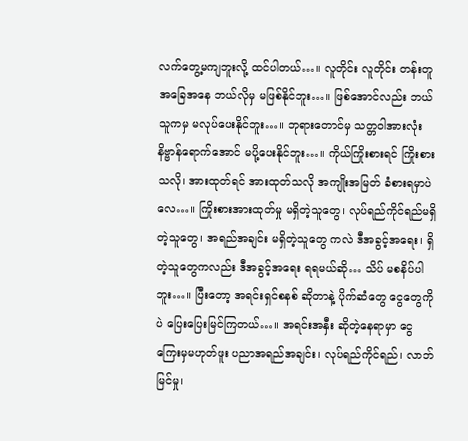လက်တွေ့မကျဘူးလို့ ထင်ပါတယ်…။ လူတိုင်း လူတိုင်း တန်းတူအခြေအနေ ဘယ်လိုမှ မဖြစ်နိုင်ဘူး…။ ဖြစ်အောင်လည်း ဘယ်သူကမှ မလုပ်ပေးနိုင်ဘူး…။ ဘုရားတောင်မှ သတ္တဝါအားလုံး နိဗ္ဗာန်ရောက်အောင် မပို့ပေးနိုင်ဘူး…။ ကိုယ်ကြိုးစားရင် ကြိုးစားသလို၊ အားထုတ်ရင် အားထုတ်သလို အကျိုးအမြတ် ခံစားရမှာပဲလေ…။ ကြိုးစားအားထုတ်မှု မရှိတဲ့သူတွေ၊ လုပ်ရည်ကိုင်ရည်မရှိတဲ့သူတွေ၊ အရည်အချင်း မရှိတဲ့သူတွေ ကလဲ ဒီအခွင့်အရေး၊ ရှိတဲ့သူတွေကလည်း ဒီအခွင့်အရေး ရရမယ်ဆို… သိပ် မစနိပ်ပါဘူး…။ ပြီးတော့ အရင်းရှင်စနစ် ဆိုတာနဲ့ ပိုက်ဆံတွေ ငွေတွေကိုပဲ ပြေးပြေးမြင်ကြတယ်…။ အရင်းအနှီး ဆိုတဲ့နေရာမှာ ငွေကြေးမှမဟုတ်ဖူး ပညာအရည်အချင်း၊ လုပ်ရည်ကိုင်ရည်၊ လာဘ်မြင်မှု၊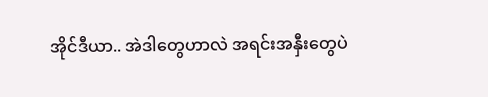အိုင်ဒီယာ.. အဲဒါတွေဟာလဲ အရင်းအနှီးတွေပဲ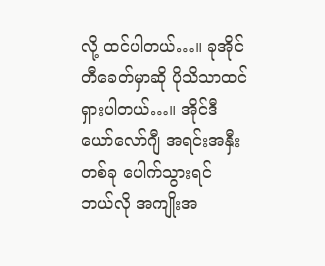လို့ ထင်ပါတယ်…။ ခုအိုင်တီခေတ်မှာဆို ပိုသိသာထင်ရှားပါတယ်…။ အိုင်ဒီယော်လော်ဂျီ အရင်းအနှီးတစ်ခု ပေါက်သွားရင် ဘယ်လို အကျိုးအ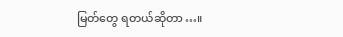မြတ်တွေ ရတယ်ဆိုတာ…။